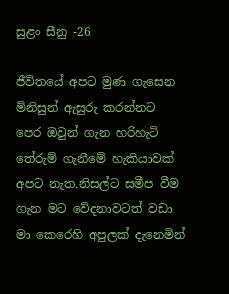සුළං සීනු -26

ජීවිතයේ අපට මුණ ගැසෙන මිනිසුන් ඇසුරු කරන්නට පෙර ඔවුන් ගැන හරිහැටි තේරුම් ගැනීමේ හැකියාවක් අපට නැත.නිසල්ට සමීප වීම ගැන මට වේදනාවටත් වඩා මා කෙරෙහි අපුලක් දැනෙමින්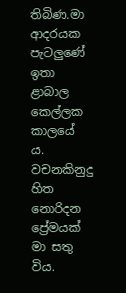තිබිණ.මා ආදරයක පැටලුණේ ඉතා ළාබාල කෙල්ලක කාලයේ ය. වචනකිනුදු හිත නොරිදන ප්‍රේමයක් මා සතු විය.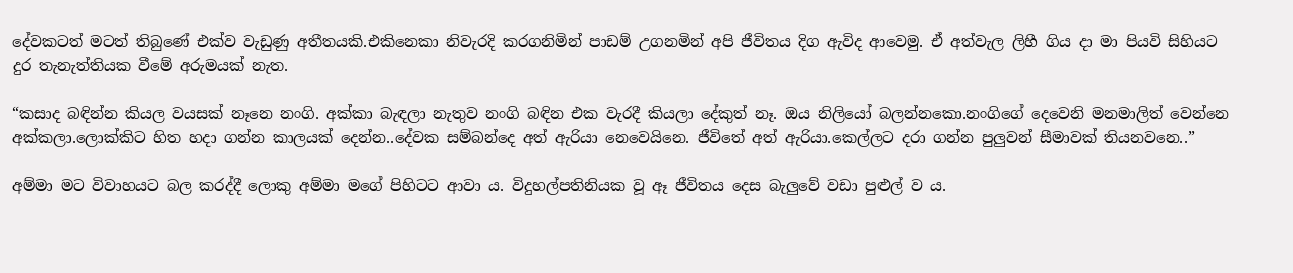දේවකටත් මටත් තිබුණේ එක්ව වැඩුණු අතීතයකි.එකිනෙකා නිවැරදි කරගනිමින් පාඩම් උගනමින් අපි ජීවිතය දිග ඇවිද ආවෙමු. ඒ අත්වැල ලිහී ගිය දා මා පියවි සිහියට දුර තැනැත්තියක වීමේ අරුමයක් නැත.

“කසාද බඳින්න කියල වයසක් නෑනෙ නංගි. අක්කා බැඳලා නැතුව නංගි බඳින එක වැරදී කියලා දේකුත් නෑ. ඔය නිලියෝ බලන්නකො.නංගිගේ දෙවෙනි මනමාලිත් වෙන්නෙ අක්කලා.ලොක්කිට හිත හදා ගන්න කාලයක් දෙන්න..දේවක සම්බන්දෙ අත් ඇරියා නෙවෙයිනෙ. ජීවිතේ අත් ඇරියා.කෙල්ලට දරා ගන්න පුලුවන් සීමාවක් තියනවනෙ..”

අම්මා මට විවාහයට බල කරද්දී ලොකු අම්මා මගේ පිහිටට ආවා ය. විදුහල්පතිනියක වූ ඈ ජීවිතය දෙස බැලුවේ වඩා පුළුල් ව ය.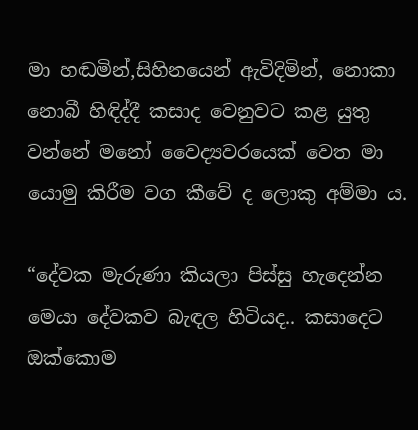මා හඬමින්,සිහිනයෙන් ඇවිදිමින්, නොකා නොබී හිඳිද්දී කසාද වෙනුවට කළ යුතු වන්නේ මනෝ වෛද්‍යවරයෙක් වෙත මා යොමු කිරීම වග කීවේ ද ලොකු අම්මා ය.

“දේවක මැරුණා කියලා පිස්සු හැදෙන්න මෙයා දේවකව බැඳල හිටියද.. කසාදෙට ඔක්කොම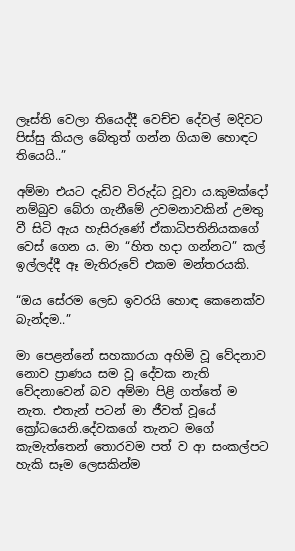ලෑස්ති වෙලා තියෙද්දී වෙච්ච දේවල් මදිවට පිස්සු කියල බේතුත් ගන්න ගියාම හොඳට තියෙයි..”

අම්මා එයට දැඩිව විරුද්ධ වූවා ය.කුමක්දෝ නම්බුව බේරා ගැනීමේ උවමනාවකින් උමතු වී සිටි ඇය හැසිරුණේ ඒකාධිපතිනියකගේ වෙස් ගෙන ය. මා “හිත හදා ගන්නට” කල් ඉල්ලද්දී ඈ මැතිරුවේ එකම මන්තරයකි.

“ඔය සේරම ලෙඩ ඉවරයි හොඳ කෙනෙක්ව බැන්දම..”

මා පෙළන්නේ සහකාරයා අහිමි වූ වේදනාව නොව ප්‍රාණය සම වූ දේවක නැති වේදනාවෙන් බව අම්මා පිළි ගත්තේ ම නැත. එතැන් පටන් මා ජීවත් වූයේ ක්‍රෝධයෙනි.දේවකගේ තැනට මගේ කැමැත්තෙන් තොරවම පත් ව ආ සංකල්පට හැකි සෑම ලෙසකින්ම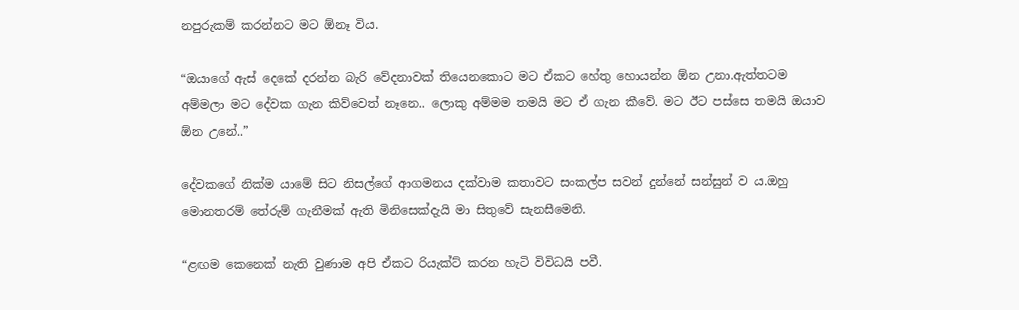නපුරුකම් කරන්නට මට ඕනෑ විය.

“ඔයාගේ ඇස් දෙකේ දරන්න බැරි වේදනාවක් තියෙනකොට මට ඒකට හේතු හොයන්න ඕන උනා.ඇත්තටම අම්මලා මට දේවක ගැන කිව්වෙත් නෑනෙ.. ලොකු අම්මම තමයි මට ඒ ගැන කීවේ. මට ඊට පස්සෙ තමයි ඔයාව ඕන උනේ..”

දේවකගේ නික්ම යාමේ සිට නිසල්ගේ ආගමනය දක්වාම කතාවට සංකල්ප සවන් දුන්නේ සන්සුන් ව ය.ඔහු මොනතරම් තේරුම් ගැනීමක් ඇති මිනිසෙක්දැයි මා සිතුවේ සැනසීමෙනි.

“ළඟම කෙනෙක් නැති වුණාම අපි ඒකට රියැක්ට් කරන හැටි විවිධයි පවී.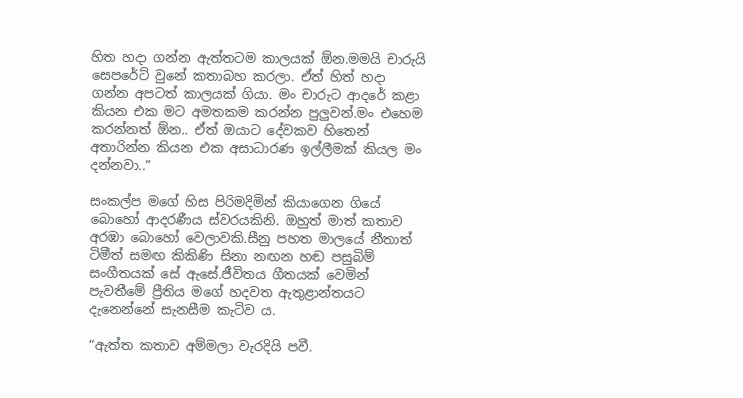හිත හදා ගන්න ඇත්තටම කාලයක් ඕන.මමයි චාරුයි සෙපරේට් වුනේ කතාබහ කරලා. ඒත් හිත් හදා ගන්න අපටත් කාලයක් ගියා. මං චාරුට ආදරේ කළා කියන එක මට අමතකම කරන්න පුලුවන්.මං එහෙම කරන්නත් ඕන.. ඒත් ඔයාට දේවකව හිතෙන් අතාරින්න කියන එක අසාධාරණ ඉල්ලීමක් කියල මං දන්නවා..”

සංකල්ප මගේ හිස පිරිමදිමින් කියාගෙන ගියේ බොහෝ ආදරණීය ස්වරයකිනි. ඔහුත් මාත් කතාව අරඹා බොහෝ වෙලාවකි.සීනු පහත මාලයේ නීතාත් ටිමීත් සමඟ කිකිණි සිනා නඟන හඬ පසුබිම් සංගීතයක් සේ ඇසේ.ජීවිතය ගීතයක් වෙමින් පැවතීමේ ප්‍රීතිය මගේ හදවත ඇතුළාන්තයට දැනෙන්නේ සැනසීම කැටිව ය.

“ඇත්ත කතාව අම්මලා වැරදියි පවී.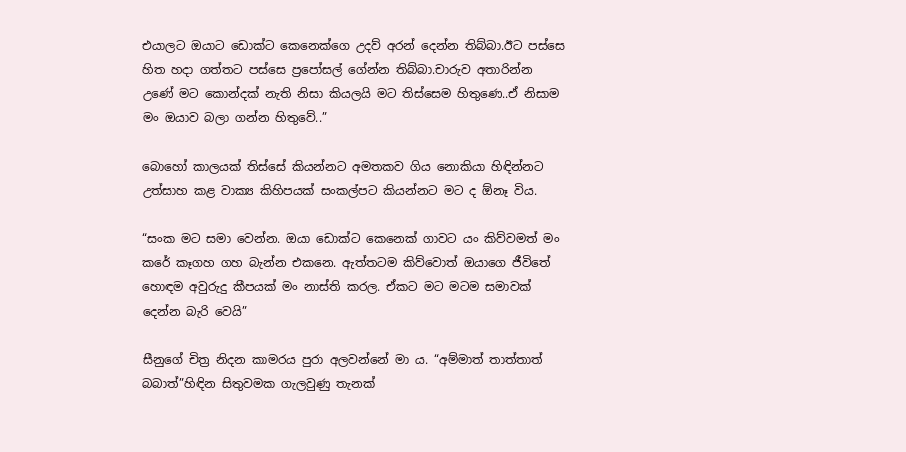එයාලට ඔයාට ඩොක්ට කෙනෙක්ගෙ උදව් අරන් දෙන්න තිබ්බා.ඊට පස්සෙ හිත හදා ගත්තට පස්සෙ ප්‍රපෝසල් ගේන්න තිබ්බා.චාරුව අතාරින්න උණේ මට කොන්දක් නැති නිසා කියලයි මට තිස්සෙම හිතුණෙ..ඒ නිසාම මං ඔයාව බලා ගන්න හිතුවේ..”

බොහෝ කාලයක් තිස්සේ කියන්නට අමතකව ගිය නොකියා හිඳින්නට උත්සාහ කළ වාක්‍ය කිහිපයක් සංකල්පට කියන්නට මට ද ඕනෑ විය.

“සංක මට සමා වෙන්න. ඔයා ඩොක්ට කෙනෙක් ගාවට යං කිව්වමත් මං කරේ කෑගහ ගහ බැන්න එකනෙ. ඇත්තටම කිව්වොත් ඔයාගෙ ජීවිතේ හොඳම අවුරුදු කීපයක් මං නාස්ති කරල. ඒකට මට මටම සමාවක් දෙන්න බැරි වෙයි”

සීනුගේ චිත්‍ර නිදන කාමරය පුරා අලවන්නේ මා ය. “අම්මාත් තාත්තාත් බබාත්”හිඳින සිතුවමක ගැලවුණු තැනක්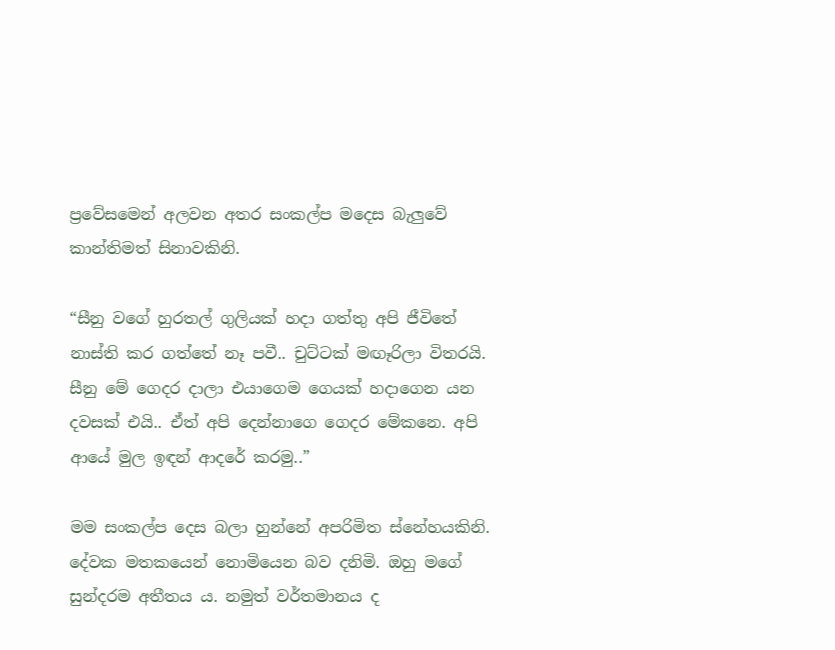ප්‍රවේසමෙන් අලවන අතර සංකල්ප මදෙස බැලුවේ කාන්තිමත් සිනාවකිනි.

“සීනු වගේ හුරතල් ගුලියක් හදා ගත්තු අපි ජීවිතේ නාස්ති කර ගත්තේ නෑ පවී.. චුට්ටක් මඟෑරිලා විතරයි. සීනු මේ ගෙදර දාලා එයාගෙම ගෙයක් හදාගෙන යන දවසක් එයි.. ඒත් අපි දෙන්නාගෙ ගෙදර මේකනෙ. අපි ආයේ මුල ඉඳන් ආදරේ කරමු..”

මම සංකල්ප දෙස බලා හුන්නේ අපරිමිත ස්නේහයකිනි. දේවක මතකයෙන් නොමියෙන බව දනිමි. ඔහු මගේ සුන්දරම අතීතය ය. නමුත් වර්තමානය ද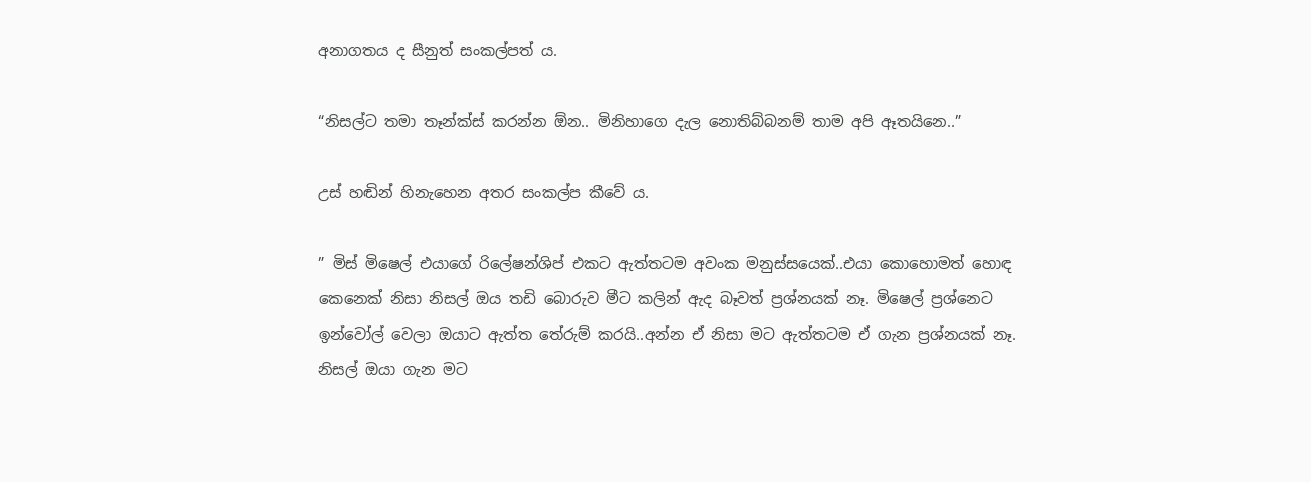අනාගතය ද සීනුත් සංකල්පත් ය.

“නිසල්ට තමා තෑන්ක්ස් කරන්න ඕන.. මිනිහාගෙ දැල නොතිබ්බනම් තාම අපි ඈතයිනෙ..”

උස් හඬින් හිනැහෙන අතර සංකල්ප කීවේ ය.

” මිස් මිෂෙල් එයාගේ රිලේෂන්ශිප් එකට ඇත්තටම අවංක මනුස්සයෙක්..එයා කොහොමත් හොඳ කෙනෙක් නිසා නිසල් ඔය තඩි බොරුව මීට කලින් ඇද බෑවත් ප්‍රශ්නයක් නෑ. මිෂෙල් ප්‍රශ්නෙට ඉන්වෝල් වෙලා ඔයාට ඇත්ත තේරුම් කරයි..අන්න ඒ නිසා මට ඇත්තටම ඒ ගැන ප්‍රශ්නයක් නෑ. නිසල් ඔයා ගැන මට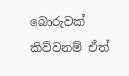බොරුවක් කිව්වනම් ඒත්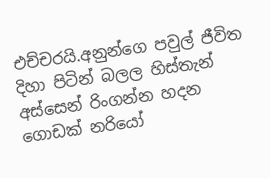එච්චරයි.අනුන්ගෙ පවුල් ජීවිත දිහා පිටින් බලල හිස්තැන් අස්සෙන් රිංගන්න හදන ගොඩක් නරියෝ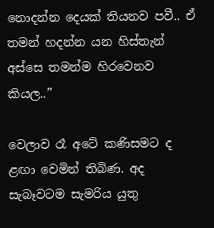නොදන්න දෙයක් තියනව පවී.. ඒ තමන් හදන්න යන හිස්තැන් අස්සෙ තමන්ම හිරවෙනව කියල..”

වෙලාව රෑ අටේ කණිසමට ද ළඟා වෙමින් තිබිණ. අද සැබෑවටම සැමරිය යුතු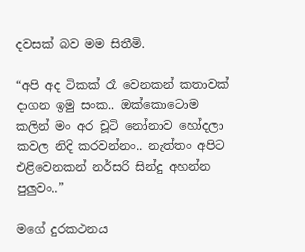දවසක් බව මම සිතීමි.

“අපි අද ටිකක්‍ රෑ වෙනකන් කතාවක් දාගන ඉමු සංක.. ඔක්කොටොම කලින් මං අර චූටි නෝනාව හෝදලා කවල නිදි කරවන්නං.. නැත්තං අපිට එළිවෙනකන් නර්සරි සින්දු අහන්න පුලුවං..”

මගේ දුරකථනය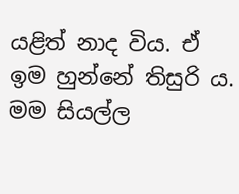යළිත් නාද විය. ඒ ඉම හුන්නේ තිසුරි ය. මම සියල්ල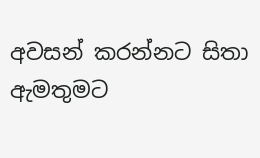අවසන් කරන්නට සිතා ඇමතුමට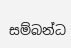සම්බන්ධ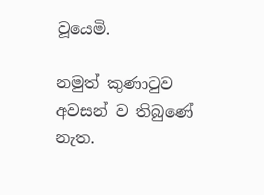වූයෙමි.

නමුත් කුණාටුව අවසන් ව තිබුණේ නැත.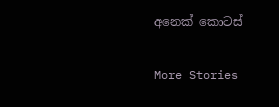අනෙක් කොටස්

More Stories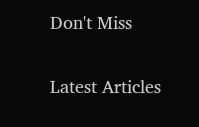Don't Miss


Latest Articles